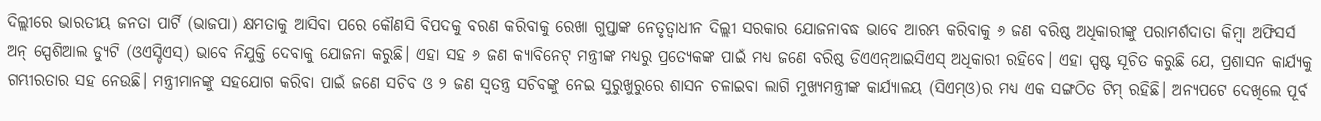ଦିଲ୍ଲୀରେ ଭାରତୀୟ ଜନତା ପାର୍ଟି (ଭାଜପା) କ୍ଷମତାକୁ ଆସିବା ପରେ କୌଣସି ବିପଦକୁ ବରଣ କରିବାକୁ ରେଖା ଗୁପ୍ତାଙ୍କ ନେତୃତ୍ୱାଧୀନ ଦିଲ୍ଲୀ ସରକାର ଯୋଜନାବଦ୍ଧ ଭାବେ ଆରମ୍ଭ କରିବାକୁ ୬ ଜଣ ବରିଷ୍ଠ ଅଧିକାରୀଙ୍କୁ ପରାମର୍ଶଦାତା କିମ୍ବା ଅଫିସର୍ସ ଅନ୍ ସ୍ପେଶିଆଲ ଡ୍ୟୁଟି (ଓଏସ୍ଡିଏସ୍) ଭାବେ ନିଯୁକ୍ତି ଦେବାକୁ ଯୋଜନା କରୁଛି। ଏହା ସହ ୬ ଜଣ କ୍ୟାବିନେଟ୍ ମନ୍ତ୍ରୀଙ୍କ ମଧ୍ୟରୁ ପ୍ରତ୍ୟେକଙ୍କ ପାଇଁ ମଧ୍ୟ ଜଣେ ବରିଷ୍ଠ ଡିଏଏନ୍ଆଇସିଏସ୍ ଅଧିକାରୀ ରହିବେ। ଏହା ସ୍ପଷ୍ଟ ସୂଚିତ କରୁଛି ଯେ, ପ୍ରଶାସନ କାର୍ଯ୍ୟକୁ ଗମ୍ଭୀରତାର ସହ ନେଉଛି। ମନ୍ତ୍ରୀମାନଙ୍କୁ ସହଯୋଗ କରିବା ପାଇଁ ଜଣେ ସଚିବ ଓ ୨ ଜଣ ସ୍ବତନ୍ତ୍ର ସଚିବଙ୍କୁ ନେଇ ସୁରୁଖୁରୁରେ ଶାସନ ଚଳାଇବା ଲାଗି ମୁଖ୍ୟମନ୍ତ୍ରୀଙ୍କ କାର୍ଯ୍ୟାଳୟ (ସିଏମ୍ଓ)ର ମଧ୍ୟ ଏକ ସଙ୍ଗଠିତ ଟିମ୍ ରହିଛି। ଅନ୍ୟପଟେ ଦେଖିଲେ ପୂର୍ବ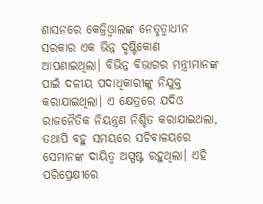ଶାସନରେ କେଜ୍ରିଓ୍ବାଲଙ୍କ ନେତୃତ୍ୱାଧୀନ ସରକାର ଏକ ଭିନ୍ନ ଦୃଷ୍ଟିକୋଣ ଆପଣାଇଥିଲା। ବିଭିନ୍ନ ବିଭାଗର ମନ୍ତ୍ରୀମାନଙ୍କ ପାଇଁ ଦଳୀୟ ପଦାଧିକାରୀଙ୍କୁ ନିଯୁକ୍ତ କରାଯାଇଥିଲା। ଏ କ୍ଷେତ୍ରରେ ଯଦିଓ ରାଜନୈତିକ ନିୟନ୍ତ୍ରଣ ନିଶ୍ଚିତ କରାଯାଇଥଲା, ତଥାପି ବହୁ ସମୟରେ ସଚିବାଳୟରେ ସେମାନଙ୍କ ଦାୟିତ୍ୱ ଅସ୍ପଷ୍ଟ ରହୁଥିଲା। ଏହି ପରିପ୍ରେକ୍ଷୀରେ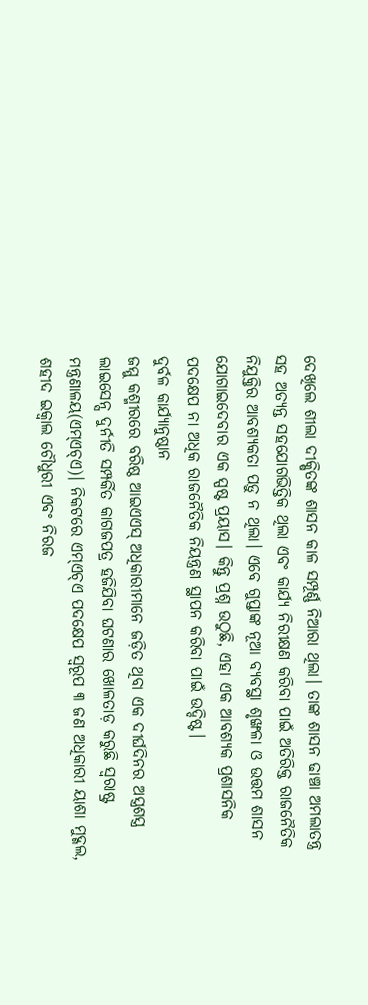ଦେଖିଲେ ଶୀଲା ଦୀକ୍ଷିତଙ୍କ ଶାସନ କାଳ ସମ୍ପୂର୍ଣ୍ଣ ନିଆରା ଥିଲା। ତାଙ୍କ ଶାସନ ଢାଞ୍ଚା ଅମଲାତନ୍ତ୍ର ସହ ଅତ୍ୟନ୍ତ ସହଯୋଗଭିତ୍ତିକ ଥିଲା ଏବଂ କାର୍ଯ୍ୟ ନିରୀକ୍ଷଣ କରିବା ପାଇଁ ଅତିରିକ୍ତ ରାଜନୈତିକ ନିଯୁକ୍ତିର ଆବଶ୍ୟକତା ପଡ଼ୁ ନ ଥିଲା। ଏବେ ଗୁପ୍ତାଙ୍କ ନୂଆ ବ୍ୟବସ୍ଥା ଶୃଙ୍ଖଳା ଓ ଉତ୍ତମ ଶାସନ ଯୋଗାଇଦେବାର ଏକ ସ୍ପଷ୍ଟ ପ୍ରୟାସ। କିନ୍ତୁ ପ୍ରଶ୍ନ ଉଠୁଛି, ଏହା ଏକ ଆବଶ୍ୟକ ପ୍ରଶାସନିକ ପଦକ୍ଷେପ ନା ଅଧିକ ରାଜନୈତିକ ନିୟନ୍ତ୍ରଣ ସ୍ଥାପନ କରିବା ପାଇଁ ଉଦ୍ଦିଷ୍ଟ।
ଦୁର୍ବଳ କାର୍ଯ୍ୟାନୁଷ୍ଠାନ
ଜମ୍ମୁ କଶ୍ମୀରରେ ବରିଷ୍ଠ ଆଇଏଏସ୍ ଅଧିକାରୀମାନେ ଜଡ଼ିତ ଥିବା ଏକ ଦୀର୍ଘଦିନର ଅସ୍ତ୍ରଶସ୍ତ୍ର ଲାଇସେନ୍ସ ଦୁର୍ନୀତି ସମ୍ପର୍କିତ କାଗଜପତ୍ର ହଜିଯିବା ଘଟଣାର ଖୋଳତାଡ଼ କରୁଛି ସ୍ବରାଷ୍ଟ୍ର ମନ୍ତ୍ରଣାଳୟ(ଏମ୍ଏଚ୍ଏ)। ନିକଟରେ ଏମ୍ଏଚ୍ଏ ପଦକ୍ଷେପ ସ୍ବରୂପ ୩ ଜଣ ଅଧିକାରୀ ୟାଶା ମୁଦ୍ଗଲ, ଶହୀଦ ଇକ୍ବାଲ ଚୌଧୁରୀ ଏବଂ ନିରଜ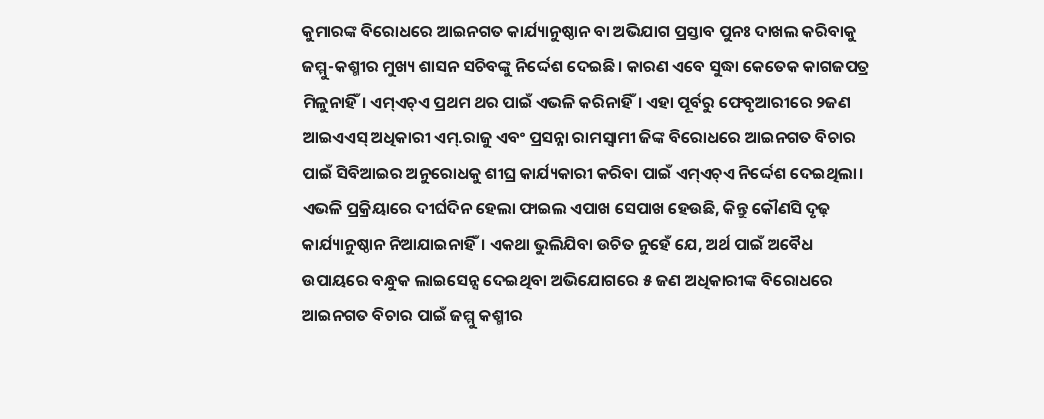କୁମାରଙ୍କ ବିରୋଧରେ ଆଇନଗତ କାର୍ଯ୍ୟାନୁଷ୍ଠାନ ବା ଅଭିଯାଗ ପ୍ରସ୍ତାବ ପୁନଃ ଦାଖଲ କରିବାକୁ ଜମ୍ମୁ-କଶ୍ମୀର ମୁଖ୍ୟ ଶାସନ ସଚିବଙ୍କୁ ନିର୍ଦ୍ଦେଶ ଦେଇଛି। କାରଣ ଏବେ ସୁଦ୍ଧା କେତେକ କାଗଜପତ୍ର ମିଳୁନାହିଁ। ଏମ୍ଏଚ୍ଏ ପ୍ରଥମ ଥର ପାଇଁ ଏଭଳି କରିନାହିଁ। ଏହା ପୂର୍ବରୁ ଫେବୃଆରୀରେ ୨ଜଣ ଆଇଏଏସ୍ ଅଧିକାରୀ ଏମ୍.ରାଜୁ ଏବଂ ପ୍ରସନ୍ନା ରାମସ୍ବାମୀ ଜିଙ୍କ ବିରୋଧରେ ଆଇନଗତ ବିଚାର ପାଇଁ ସିବିଆଇର ଅନୁରୋଧକୁ ଶୀଘ୍ର କାର୍ଯ୍ୟକାରୀ କରିବା ପାଇଁ ଏମ୍ଏଚ୍ଏ ନିର୍ଦ୍ଦେଶ ଦେଇଥିଲା। ଏଭଳି ପ୍ରକ୍ରିୟାରେ ଦୀର୍ଘଦିନ ହେଲା ଫାଇଲ ଏପାଖ ସେପାଖ ହେଉଛି, କିନ୍ତୁ କୌଣସି ଦୃଢ଼ କାର୍ଯ୍ୟାନୁଷ୍ଠାନ ନିଆଯାଇନାହିଁ। ଏକଥା ଭୁଲିଯିବା ଉଚିତ ନୁହେଁ ଯେ, ଅର୍ଥ ପାଇଁ ଅବୈଧ ଉପାୟରେ ବନ୍ଧୁକ ଲାଇସେନ୍ସ ଦେଇଥିବା ଅଭିଯୋଗରେ ୫ ଜଣ ଅଧିକାରୀଙ୍କ ବିରୋଧରେ ଆଇନଗତ ବିଚାର ପାଇଁ ଜମ୍ମୁ କଶ୍ମୀର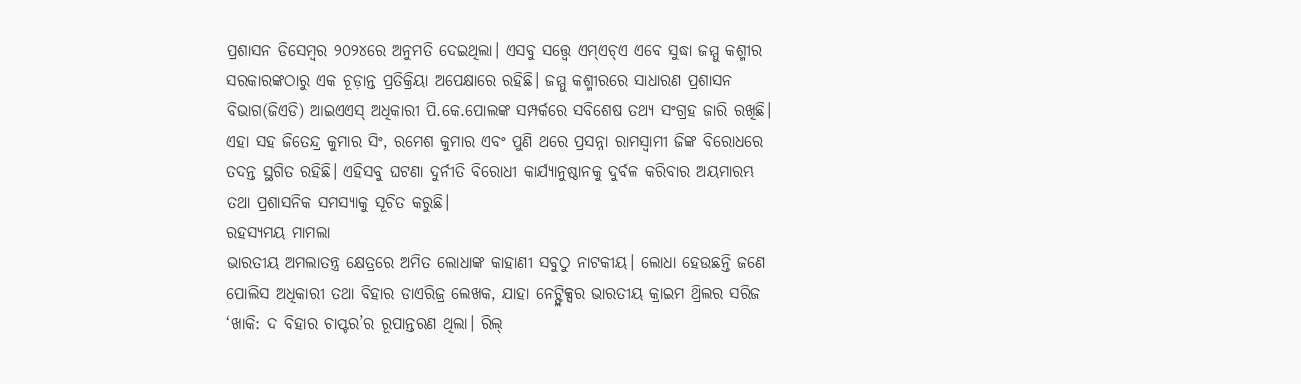ପ୍ରଶାସନ ଡିସେମ୍ବର ୨୦୨୪ରେ ଅନୁମତି ଦେଇଥିଲା। ଏସବୁ ସତ୍ତ୍ୱେ ଏମ୍ଏଚ୍ଏ ଏବେ ସୁଦ୍ଧା ଜମ୍ମୁ କଶ୍ମୀର ସରକାରଙ୍କଠାରୁ ଏକ ଚୂଡ଼ାନ୍ତ ପ୍ରତିକ୍ରିୟା ଅପେକ୍ଷାରେ ରହିଛି। ଜମ୍ମୁ କଶ୍ମୀରରେ ସାଧାରଣ ପ୍ରଶାସନ ବିଭାଗ(ଜିଏଡି) ଆଇଏଏସ୍ ଅଧିକାରୀ ପି.କେ.ପୋଲଙ୍କ ସମ୍ପର୍କରେ ସବିଶେଷ ତଥ୍ୟ ସଂଗ୍ରହ ଜାରି ରଖିଛି। ଏହା ସହ ଜିତେନ୍ଦ୍ର କୁମାର ସିଂ, ରମେଶ କୁମାର ଏବଂ ପୁଣି ଥରେ ପ୍ରସନ୍ନା ରାମସ୍ବାମୀ ଜିଙ୍କ ବିରୋଧରେ ତଦନ୍ତ ସ୍ଥଗିତ ରହିଛି। ଏହିସବୁ ଘଟଣା ଦୁର୍ନୀତି ବିରୋଧୀ କାର୍ଯ୍ୟାନୁଷ୍ଠାନକୁ ଦୁର୍ବଳ କରିବାର ଅୟମାରମ୍ଭ ତଥା ପ୍ରଶାସନିକ ସମସ୍ୟାକୁ ସୂଚିତ କରୁଛି।
ରହସ୍ୟମୟ ମାମଲା
ଭାରତୀୟ ଅମଲାତନ୍ତ୍ର କ୍ଷେତ୍ରରେ ଅମିତ ଲୋଧାଙ୍କ କାହାଣୀ ସବୁଠୁ ନାଟକୀୟ। ଲୋଧା ହେଉଛନ୍ତି ଜଣେ ପୋଲିସ ଅଧିକାରୀ ତଥା ବିହାର ଡାଏରିଜ୍ର ଲେଖକ, ଯାହା ନେଟ୍ଫ୍ଲିକ୍ସର ଭାରତୀୟ କ୍ରାଇମ ଥ୍ରିଲର ସରିଜ ‘ଖାକି: ଦ ବିହାର ଚାପ୍ଟର’ର ରୂପାନ୍ତରଣ ଥିଲା। ରିଲ୍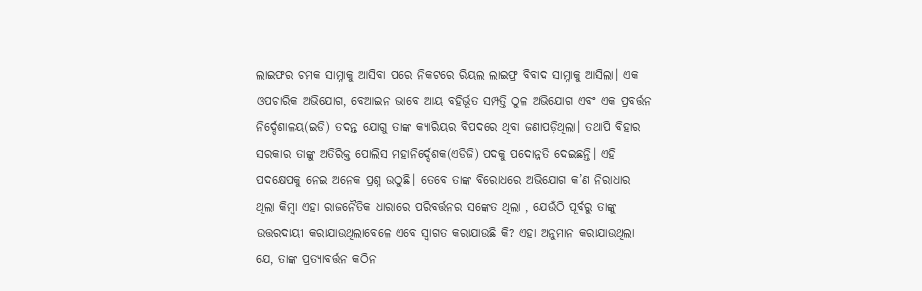ଲାଇଫର ଚମକ ସାମ୍ନାକୁ ଆସିବା ପରେ ନିକଟରେ ରିୟଲ ଲାଇଫ୍ର ବିବାଦ ସାମ୍ନାକୁ ଆସିଲା। ଏକ ଓପଚାରିକ ଅଭିଯୋଗ, ବେଆଇନ ଭାବେ ଆୟ ବହିର୍ଭୂତ ସମ୍ପତ୍ତି ଠୁଳ ଅଭିଯୋଗ ଏବଂ ଏକ ପ୍ରବର୍ତ୍ତନ ନିର୍ଦ୍ଦେଶାଳୟ(ଇଡି) ତଦନ୍ତ ଯୋଗୁ ତାଙ୍କ କ୍ୟାରିୟର ବିପଦରେ ଥିବା ଜଣାପଡ଼ିଥିଲା। ତଥାପି ବିହାର ସରକାର ତାଙ୍କୁ ଅତିରିକ୍ତ ପୋଲିସ ମହାନିର୍ଦ୍ଦେଶକ(ଏଡିଜି) ପଦକୁ ପଦୋନ୍ନତି ଦେଇଛନ୍ତି। ଏହି ପଦକ୍ଷେପକୁ ନେଇ ଅନେକ ପ୍ରଶ୍ନ ଉଠୁଛି। ତେବେ ତାଙ୍କ ବିରୋଧରେ ଅଭିଯୋଗ କ’ଣ ନିରାଧାର ଥିଲା କିମ୍ବା ଏହା ରାଜନୈତିକ ଧାରାରେ ପରିବର୍ତ୍ତନର ସଙ୍କେତ ଥିଲା , ଯେଉଁଠି ପୂର୍ବରୁ ତାଙ୍କୁ ଉତ୍ତରଦାୟୀ କରାଯାଉଥିଲାବେଳେ ଏବେ ସ୍ବାଗତ କରାଯାଉଛି କି? ଏହା ଅନୁମାନ କରାଯାଉଥିଲା ଯେ, ତାଙ୍କ ପ୍ରତ୍ୟାବର୍ତ୍ତନ କଠିନ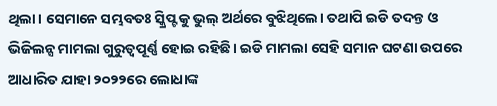ଥିଲା। ସେମାନେ ସମ୍ଭବତଃ ସ୍କ୍ରିପ୍ଟକୁ ଭୁଲ୍ ଅର୍ଥରେ ବୁଝିଥିଲେ। ତଥାପି ଇଡି ତଦନ୍ତ ଓ ଭିଜିଲନ୍ସ ମାମଲା ଗୁରୁତ୍ୱପୂର୍ଣ୍ଣ ହୋଇ ରହିଛି। ଇଡି ମାମଲା ସେହି ସମାନ ଘଟଣା ଉପରେ ଆଧାରିତ ଯାହା ୨୦୨୨ରେ ଲୋଧାଙ୍କ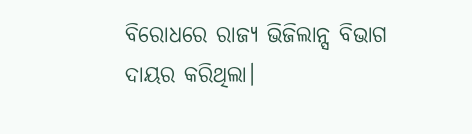ବିରୋଧରେ ରାଜ୍ୟ ଭିଜିଲାନ୍ସ ବିଭାଗ ଦାୟର କରିଥିଲା।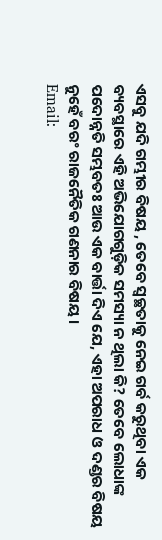ଏସବୁ ଯଦି ଗମ୍ଭୀର ବିଷୟ , ତେବେ ସ୍ବଚ୍ଛତାକୁ ନେଇ ଗର୍ବ କରୁଥିବା ଏକ ବ୍ୟବସ୍ଥାରେ ଏହି ଅଭିଯୋଗଗୁଡ଼ିକ ସମସ୍ୟା ନ ଥିଲା କି? ତେବେ ଲୋଧାଙ୍କ ପଦୋନ୍ନତି ସମ୍ଭବତଃ ଆଉ ଏକ ବାର୍ତ୍ତା ଦିଏ ଯେ, ଏହା ଅପରାଧ ଓ ଦଣ୍ଡର ବିଷୟ ନୁହେଁ ବରଂ ରାଜନୈତିକ ଗଣନାର ବିଷୟ।
Email: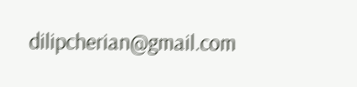dilipcherian@gmail.com